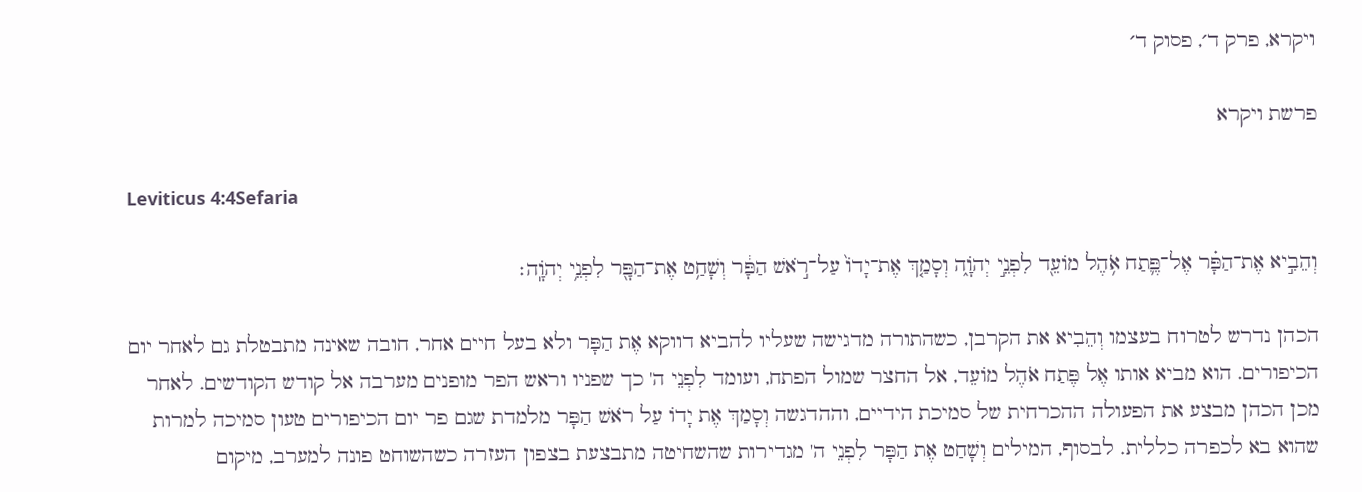ויקרא, פרק ד׳, פסוק ד׳

פרשת ויקרא

Leviticus 4:4Sefaria

וְהֵבִ֣יא אֶת־הַפָּ֗ר אֶל־פֶּ֛תַח אֹ֥הֶל מוֹעֵ֖ד לִפְנֵ֣י יְהֹוָ֑ה וְסָמַ֤ךְ אֶת־יָדוֹ֙ עַל־רֹ֣אשׁ הַפָּ֔ר וְשָׁחַ֥ט אֶת־הַפָּ֖ר לִפְנֵ֥י יְהֹוָֽה׃

הכהן נדרש לטרוח בעצמו וְהֵבִיא את הקרבן, כשהתורה מדגישה שעליו להביא דווקא אֶת הַפָּר ולא בעל חיים אחר, חובה שאינה מתבטלת גם לאחר יום הכיפורים. הוא מביא אותו אֶל פֶּתַח אֹהֶל מוֹעֵד, אל החצר שמול הפתח, ועומד לִפְנֵי ה' כך שפניו וראש הפר מופנים מערבה אל קודש הקודשים. לאחר מכן הכהן מבצע את הפעולה ההכרחית של סמיכת הידיים, וההדגשה וְסָמַךְ אֶת יָדוֹ עַל רֹאשׁ הַפָּר מלמדת שגם פר יום הכיפורים טעון סמיכה למרות שהוא בא לכפרה כללית. לבסוף, המילים וְשָׁחַט אֶת הַפָּר לִפְנֵי ה' מגדירות שהשחיטה מתבצעת בצפון העזרה כשהשוחט פונה למערב, מיקום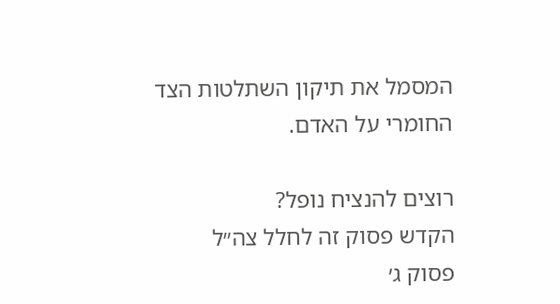המסמל את תיקון השתלטות הצד החומרי על האדם.

רוצים להנציח נופל?
הקדש פסוק זה לחלל צה״ל
פסוק ג׳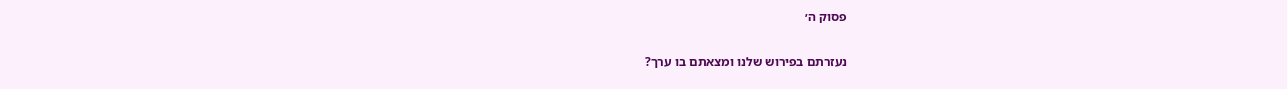פסוק ה׳

נעזרתם בפירוש שלנו ומצאתם בו ערך?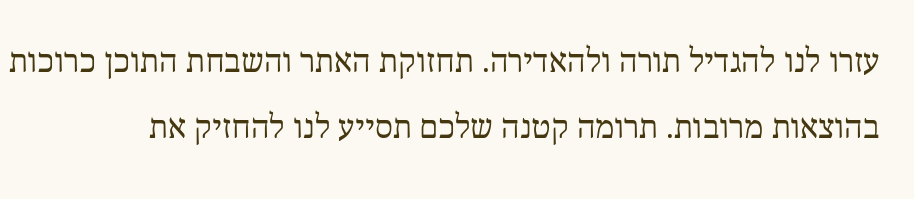עזרו לנו להגדיל תורה ולהאדירה. תחזוקת האתר והשבחת התוכן כרוכות בהוצאות מרובות. תרומה קטנה שלכם תסייע לנו להחזיק את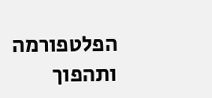הפלטפורמה ותהפוך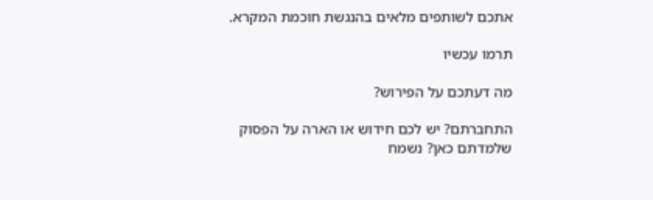אתכם לשותפים מלאים בהנגשת חוכמת המקרא.

תרמו עכשיו

מה דעתכם על הפירוש?

התחברתם? יש לכם חידוש או הארה על הפסוק שלמדתם כאן? נשמח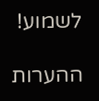לשמוע!

ההערות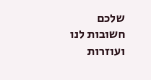שלכם חשובות לנו ועוזרות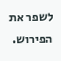לשפר את הפירוש.